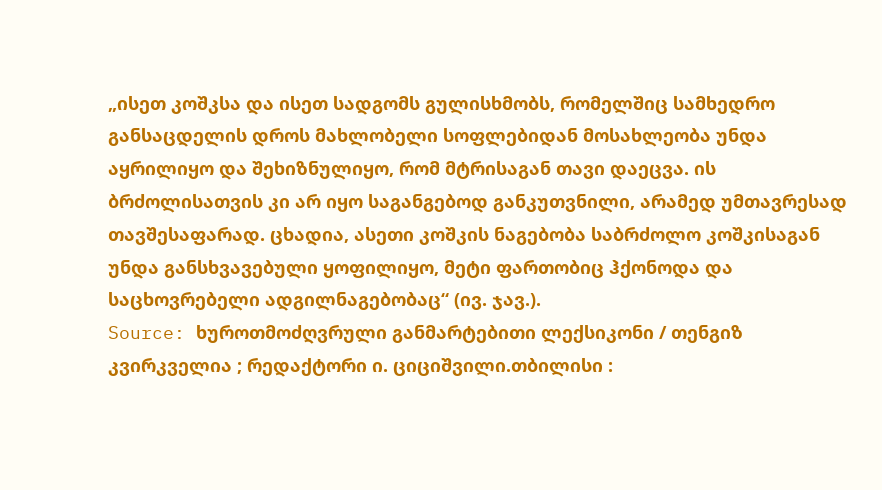„ისეთ კოშკსა და ისეთ სადგომს გულისხმობს, რომელშიც სამხედრო განსაცდელის დროს მახლობელი სოფლებიდან მოსახლეობა უნდა აყრილიყო და შეხიზნულიყო, რომ მტრისაგან თავი დაეცვა. ის ბრძოლისათვის კი არ იყო საგანგებოდ განკუთვნილი, არამედ უმთავრესად თავშესაფარად. ცხადია, ასეთი კოშკის ნაგებობა საბრძოლო კოშკისაგან უნდა განსხვავებული ყოფილიყო, მეტი ფართობიც ჰქონოდა და საცხოვრებელი ადგილნაგებობაც“ (ივ. ჯავ.).
Source: ხუროთმოძღვრული განმარტებითი ლექსიკონი / თენგიზ კვირკველია ; რედაქტორი ი. ციციშვილი.თბილისი :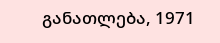განათლება, 1971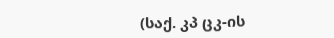(საქ. კპ ცკ-ის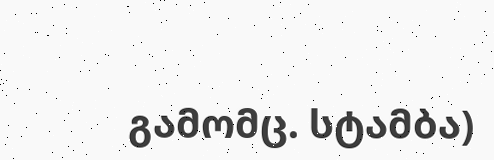გამომც. სტამბა)